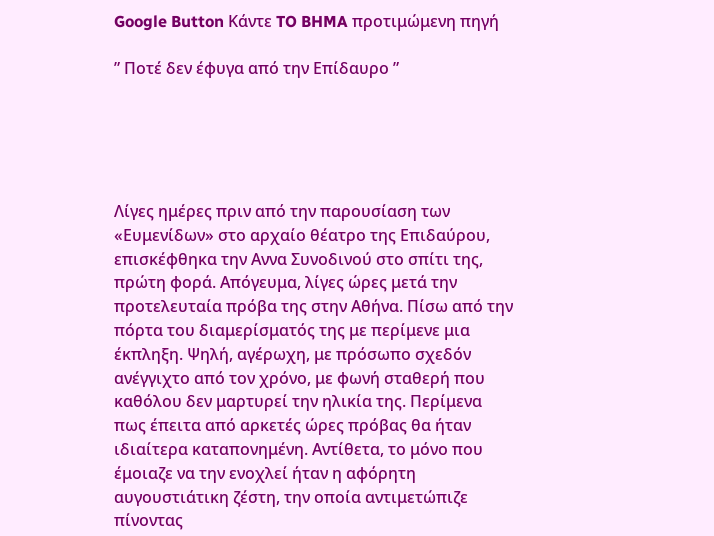Google Button Κάντε TO BHMA προτιμώμενη πηγή

” Ποτέ δεν έφυγα από την Επίδαυρο ”





Λίγες ημέρες πριν από την παρουσίαση των «Ευμενίδων» στο αρχαίο θέατρο της Επιδαύρου, επισκέφθηκα την Αννα Συνοδινού στο σπίτι της, πρώτη φορά. Απόγευμα, λίγες ώρες μετά την προτελευταία πρόβα της στην Αθήνα. Πίσω από την πόρτα του διαμερίσματός της με περίμενε μια έκπληξη. Ψηλή, αγέρωχη, με πρόσωπο σχεδόν ανέγγιχτο από τον χρόνο, με φωνή σταθερή που καθόλου δεν μαρτυρεί την ηλικία της. Περίμενα πως έπειτα από αρκετές ώρες πρόβας θα ήταν ιδιαίτερα καταπονημένη. Αντίθετα, το μόνο που έμοιαζε να την ενοχλεί ήταν η αφόρητη αυγουστιάτικη ζέστη, την οποία αντιμετώπιζε πίνοντας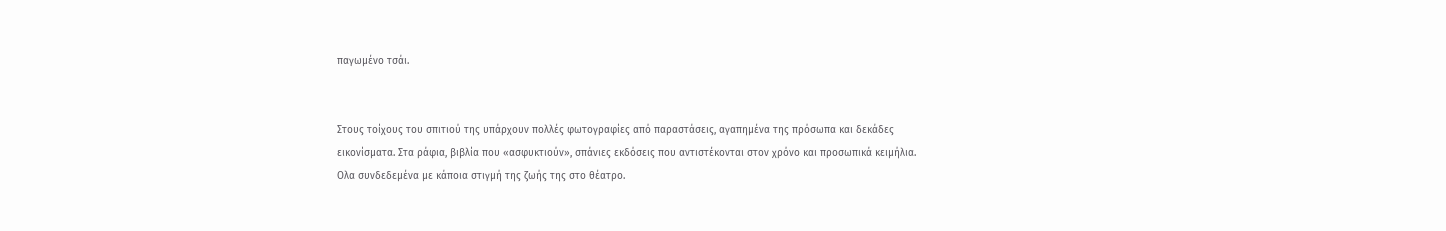παγωμένο τσάι.


Στους τοίχους του σπιτιού της υπάρχουν πολλές φωτογραφίες από παραστάσεις, αγαπημένα της πρόσωπα και δεκάδες εικονίσματα. Στα ράφια, βιβλία που «ασφυκτιούν», σπάνιες εκδόσεις που αντιστέκονται στον χρόνο και προσωπικά κειμήλια. Ολα συνδεδεμένα με κάποια στιγμή της ζωής της στο θέατρο.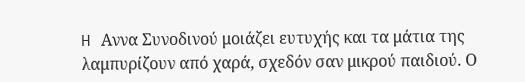H Αννα Συνοδινού μοιάζει ευτυχής και τα μάτια της λαμπυρίζουν από χαρά, σχεδόν σαν μικρού παιδιού. Ο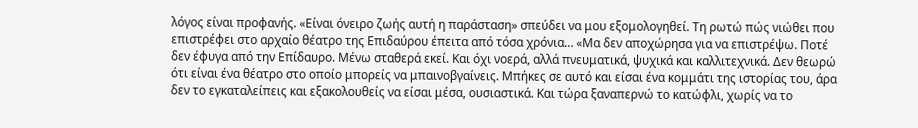λόγος είναι προφανής. «Είναι όνειρο ζωής αυτή η παράσταση» σπεύδει να μου εξομολογηθεί. Τη ρωτώ πώς νιώθει που επιστρέφει στο αρχαίο θέατρο της Επιδαύρου έπειτα από τόσα χρόνια… «Μα δεν αποχώρησα για να επιστρέψω. Ποτέ δεν έφυγα από την Επίδαυρο. Μένω σταθερά εκεί. Και όχι νοερά, αλλά πνευματικά, ψυχικά και καλλιτεχνικά. Δεν θεωρώ ότι είναι ένα θέατρο στο οποίο μπορείς να μπαινοβγαίνεις. Μπήκες σε αυτό και είσαι ένα κομμάτι της ιστορίας του, άρα δεν το εγκαταλείπεις και εξακολουθείς να είσαι μέσα, ουσιαστικά. Και τώρα ξαναπερνώ το κατώφλι, χωρίς να το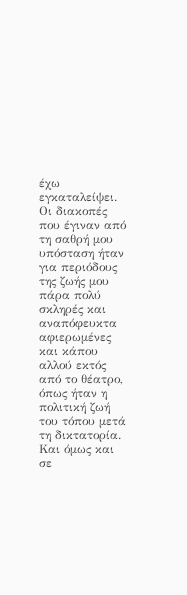έχω εγκαταλείψει. Οι διακοπές που έγιναν από τη σαθρή μου υπόσταση ήταν για περιόδους της ζωής μου πάρα πολύ σκληρές και αναπόφευκτα αφιερωμένες και κάπου αλλού εκτός από το θέατρο, όπως ήταν η πολιτική ζωή του τόπου μετά τη δικτατορία. Και όμως και σε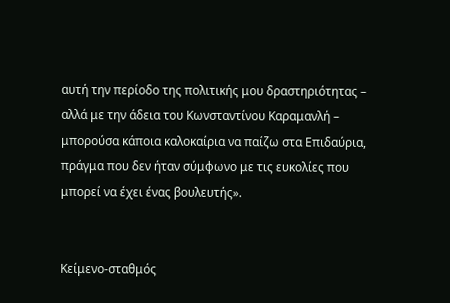αυτή την περίοδο της πολιτικής μου δραστηριότητας – αλλά με την άδεια του Κωνσταντίνου Καραμανλή – μπορούσα κάποια καλοκαίρια να παίζω στα Επιδαύρια, πράγμα που δεν ήταν σύμφωνο με τις ευκολίες που μπορεί να έχει ένας βουλευτής».


Κείμενο-σταθμός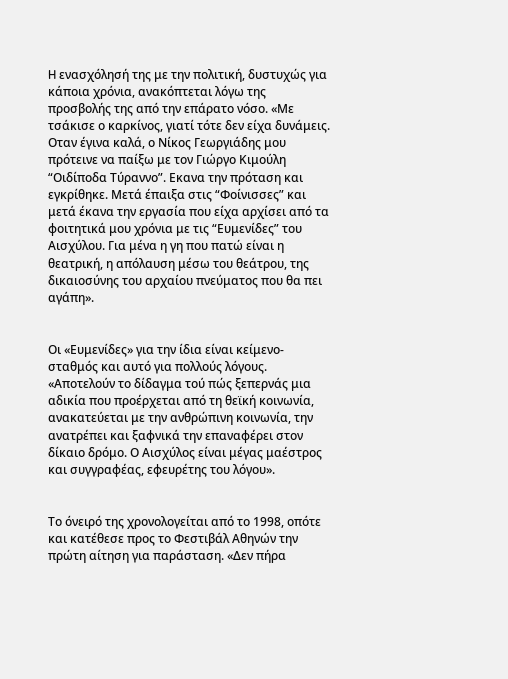H ενασχόλησή της με την πολιτική, δυστυχώς για κάποια χρόνια, ανακόπτεται λόγω της προσβολής της από την επάρατο νόσο. «Με τσάκισε ο καρκίνος, γιατί τότε δεν είχα δυνάμεις. Οταν έγινα καλά, ο Νίκος Γεωργιάδης μου πρότεινε να παίξω με τον Γιώργο Κιμούλη “Οιδίποδα Τύραννο”. Εκανα την πρόταση και εγκρίθηκε. Μετά έπαιξα στις “Φοίνισσες” και μετά έκανα την εργασία που είχα αρχίσει από τα φοιτητικά μου χρόνια με τις “Ευμενίδες” του Αισχύλου. Για μένα η γη που πατώ είναι η θεατρική, η απόλαυση μέσω του θεάτρου, της δικαιοσύνης του αρχαίου πνεύματος που θα πει αγάπη».


Οι «Ευμενίδες» για την ίδια είναι κείμενο-σταθμός και αυτό για πολλούς λόγους. «Αποτελούν το δίδαγμα τού πώς ξεπερνάς μια αδικία που προέρχεται από τη θεϊκή κοινωνία, ανακατεύεται με την ανθρώπινη κοινωνία, την ανατρέπει και ξαφνικά την επαναφέρει στον δίκαιο δρόμο. Ο Αισχύλος είναι μέγας μαέστρος και συγγραφέας, εφευρέτης του λόγου».


Το όνειρό της χρονολογείται από το 1998, οπότε και κατέθεσε προς το Φεστιβάλ Αθηνών την πρώτη αίτηση για παράσταση. «Δεν πήρα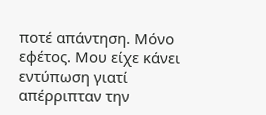ποτέ απάντηση. Μόνο εφέτος. Μου είχε κάνει εντύπωση γιατί απέρριπταν την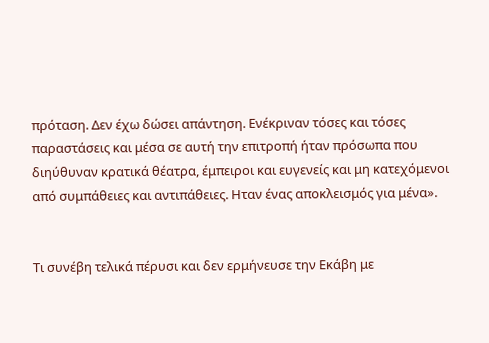πρόταση. Δεν έχω δώσει απάντηση. Ενέκριναν τόσες και τόσες παραστάσεις και μέσα σε αυτή την επιτροπή ήταν πρόσωπα που διηύθυναν κρατικά θέατρα, έμπειροι και ευγενείς και μη κατεχόμενοι από συμπάθειες και αντιπάθειες. Ηταν ένας αποκλεισμός για μένα».


Τι συνέβη τελικά πέρυσι και δεν ερμήνευσε την Εκάβη με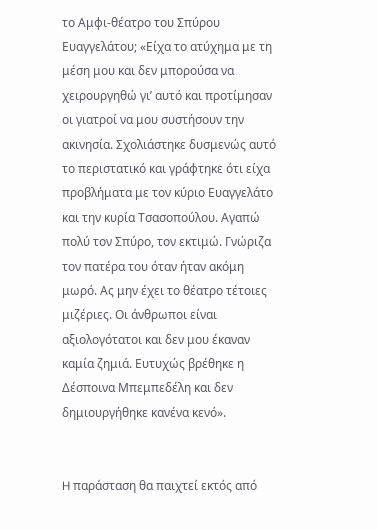το Αμφι-θέατρο του Σπύρου Ευαγγελάτου; «Είχα το ατύχημα με τη μέση μου και δεν μπορούσα να χειρουργηθώ γι’ αυτό και προτίμησαν οι γιατροί να μου συστήσουν την ακινησία. Σχολιάστηκε δυσμενώς αυτό το περιστατικό και γράφτηκε ότι είχα προβλήματα με τον κύριο Ευαγγελάτο και την κυρία Τσασοπούλου. Αγαπώ πολύ τον Σπύρο, τον εκτιμώ. Γνώριζα τον πατέρα του όταν ήταν ακόμη μωρό. Ας μην έχει το θέατρο τέτοιες μιζέριες. Οι άνθρωποι είναι αξιολογότατοι και δεν μου έκαναν καμία ζημιά. Ευτυχώς βρέθηκε η Δέσποινα Μπεμπεδέλη και δεν δημιουργήθηκε κανένα κενό».


H παράσταση θα παιχτεί εκτός από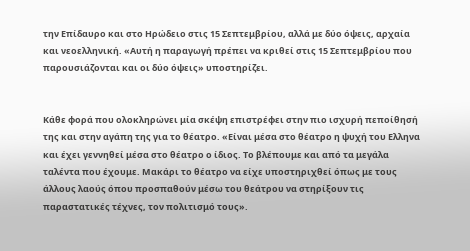την Επίδαυρο και στο Ηρώδειο στις 15 Σεπτεμβρίου, αλλά με δύο όψεις, αρχαία και νεοελληνική. «Αυτή η παραγωγή πρέπει να κριθεί στις 15 Σεπτεμβρίου που παρουσιάζονται και οι δύο όψεις» υποστηρίζει.


Κάθε φορά που ολοκληρώνει μία σκέψη επιστρέφει στην πιο ισχυρή πεποίθησή της και στην αγάπη της για το θέατρο. «Είναι μέσα στο θέατρο η ψυχή του Ελληνα και έχει γεννηθεί μέσα στο θέατρο ο ίδιος. Το βλέπουμε και από τα μεγάλα ταλέντα που έχουμε. Μακάρι το θέατρο να είχε υποστηριχθεί όπως με τους άλλους λαούς όπου προσπαθούν μέσω του θεάτρου να στηρίξουν τις παραστατικές τέχνες, τον πολιτισμό τους».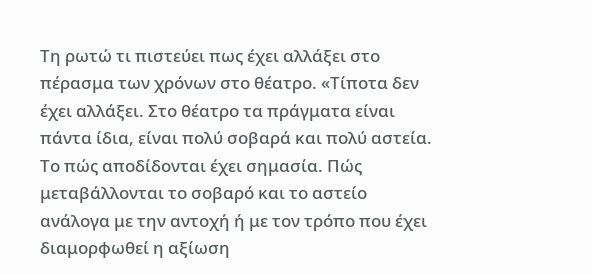Τη ρωτώ τι πιστεύει πως έχει αλλάξει στο πέρασμα των χρόνων στο θέατρο. «Τίποτα δεν έχει αλλάξει. Στο θέατρο τα πράγματα είναι πάντα ίδια, είναι πολύ σοβαρά και πολύ αστεία. Το πώς αποδίδονται έχει σημασία. Πώς μεταβάλλονται το σοβαρό και το αστείο ανάλογα με την αντοχή ή με τον τρόπο που έχει διαμορφωθεί η αξίωση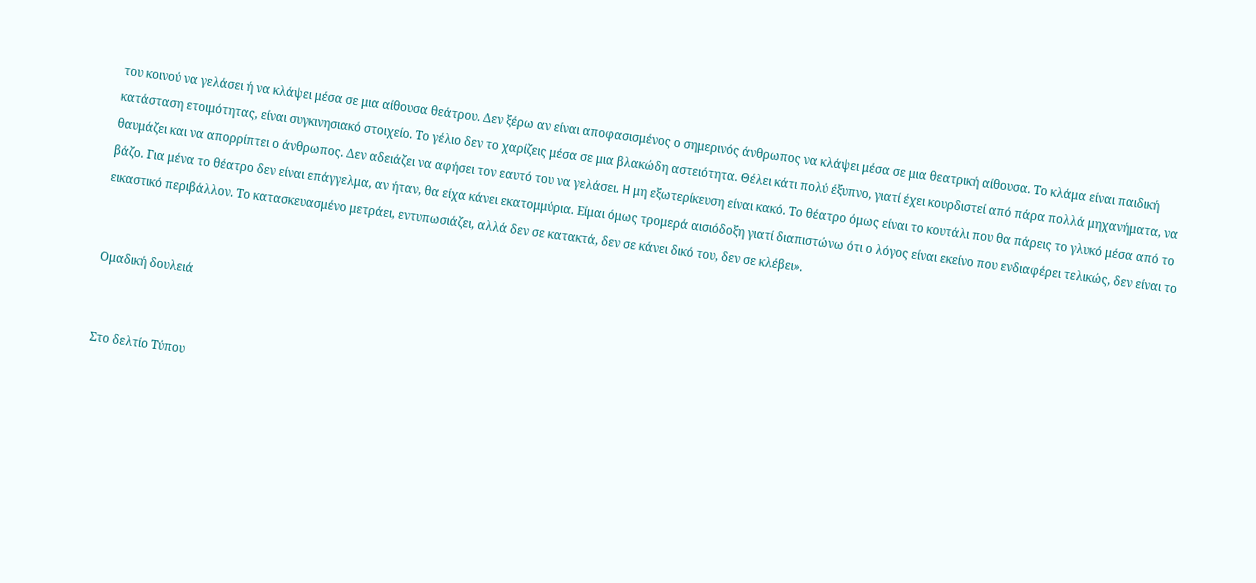του κοινού να γελάσει ή να κλάψει μέσα σε μια αίθουσα θεάτρου. Δεν ξέρω αν είναι αποφασισμένος ο σημερινός άνθρωπος να κλάψει μέσα σε μια θεατρική αίθουσα. Το κλάμα είναι παιδική κατάσταση ετοιμότητας, είναι συγκινησιακό στοιχείο. Το γέλιο δεν το χαρίζεις μέσα σε μια βλακώδη αστειότητα. Θέλει κάτι πολύ έξυπνο, γιατί έχει κουρδιστεί από πάρα πολλά μηχανήματα, να θαυμάζει και να απορρίπτει ο άνθρωπος. Δεν αδειάζει να αφήσει τον εαυτό του να γελάσει. H μη εξωτερίκευση είναι κακό. Το θέατρο όμως είναι το κουτάλι που θα πάρεις το γλυκό μέσα από το βάζο. Για μένα το θέατρο δεν είναι επάγγελμα, αν ήταν, θα είχα κάνει εκατομμύρια. Είμαι όμως τρομερά αισιόδοξη γιατί διαπιστώνω ότι ο λόγος είναι εκείνο που ενδιαφέρει τελικώς, δεν είναι το εικαστικό περιβάλλον. Το κατασκευασμένο μετράει, εντυπωσιάζει, αλλά δεν σε κατακτά, δεν σε κάνει δικό του, δεν σε κλέβει».


Ομαδική δουλειά


Στο δελτίο Τύπου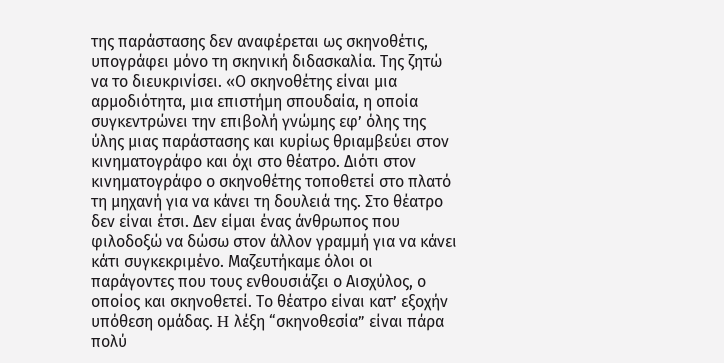της παράστασης δεν αναφέρεται ως σκηνοθέτις, υπογράφει μόνο τη σκηνική διδασκαλία. Της ζητώ να το διευκρινίσει. «Ο σκηνοθέτης είναι μια αρμοδιότητα, μια επιστήμη σπουδαία, η οποία συγκεντρώνει την επιβολή γνώμης εφ’ όλης της ύλης μιας παράστασης και κυρίως θριαμβεύει στον κινηματογράφο και όχι στο θέατρο. Διότι στον κινηματογράφο ο σκηνοθέτης τοποθετεί στο πλατό τη μηχανή για να κάνει τη δουλειά της. Στο θέατρο δεν είναι έτσι. Δεν είμαι ένας άνθρωπος που φιλοδοξώ να δώσω στον άλλον γραμμή για να κάνει κάτι συγκεκριμένο. Μαζευτήκαμε όλοι οι παράγοντες που τους ενθουσιάζει ο Αισχύλος, ο οποίος και σκηνοθετεί. Το θέατρο είναι κατ’ εξοχήν υπόθεση ομάδας. H λέξη “σκηνοθεσία” είναι πάρα πολύ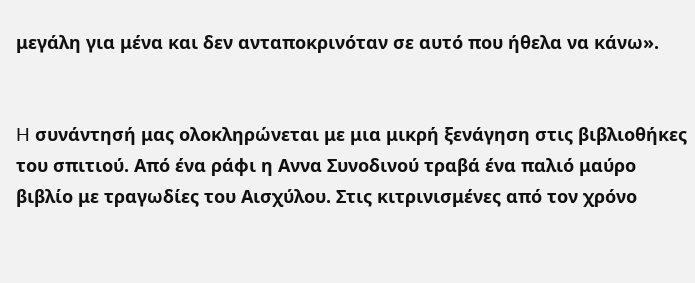μεγάλη για μένα και δεν ανταποκρινόταν σε αυτό που ήθελα να κάνω».


H συνάντησή μας ολοκληρώνεται με μια μικρή ξενάγηση στις βιβλιοθήκες του σπιτιού. Από ένα ράφι η Αννα Συνοδινού τραβά ένα παλιό μαύρο βιβλίο με τραγωδίες του Αισχύλου. Στις κιτρινισμένες από τον χρόνο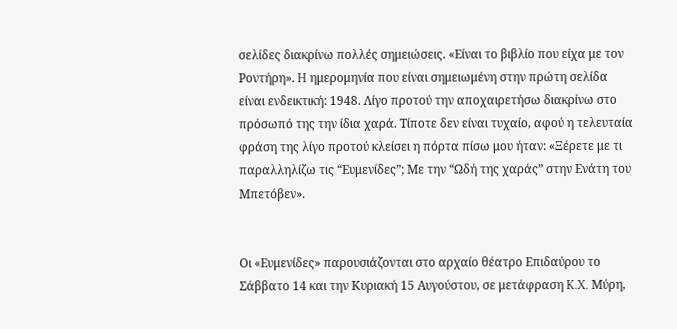σελίδες διακρίνω πολλές σημειώσεις. «Είναι το βιβλίο που είχα με τον Ροντήρη». H ημερομηνία που είναι σημειωμένη στην πρώτη σελίδα είναι ενδεικτική: 1948. Λίγο προτού την αποχαιρετήσω διακρίνω στο πρόσωπό της την ίδια χαρά. Τίποτε δεν είναι τυχαίο, αφού η τελευταία φράση της λίγο προτού κλείσει η πόρτα πίσω μου ήταν: «Ξέρετε με τι παραλληλίζω τις “Ευμενίδες”; Με την “Ωδή της χαράς” στην Ενάτη του Μπετόβεν».


Οι «Ευμενίδες» παρουσιάζονται στο αρχαίο θέατρο Επιδαύρου το Σάββατο 14 και την Κυριακή 15 Αυγούστου, σε μετάφραση K.X. Μύρη,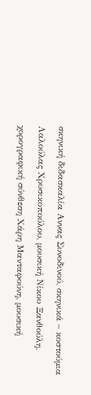σκηνική διδασκαλία Αννας Συνοδινού, σκηνικά – κοστούμια Λαλούλας Χρυσικοπούλου, μουσική Νίκου Ξανθούλη, χορογραφική σύνθεση Χάρη Μανταφούνη, μουσική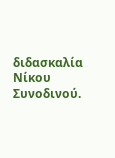διδασκαλία Νίκου Συνοδινού.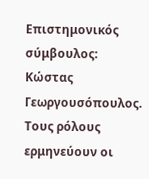Επιστημονικός σύμβουλος: Κώστας Γεωργουσόπουλος. Τους ρόλους ερμηνεύουν οι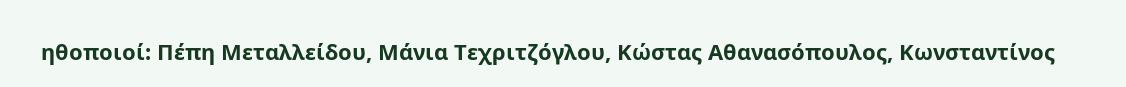ηθοποιοί: Πέπη Μεταλλείδου, Μάνια Τεχριτζόγλου, Κώστας Αθανασόπουλος, Κωνσταντίνος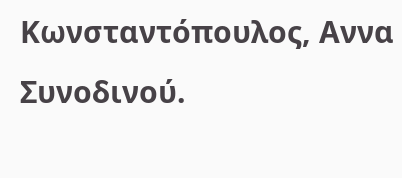Κωνσταντόπουλος, Αννα Συνοδινού.